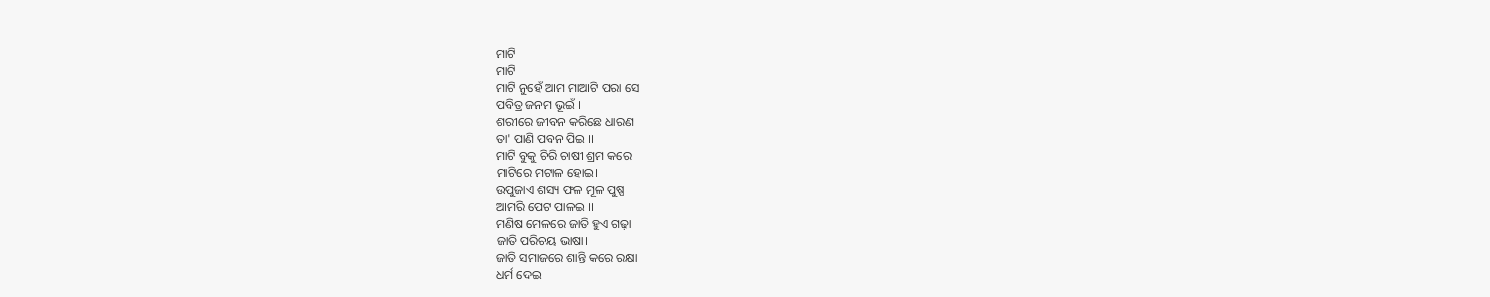ମାଟି
ମାଟି
ମାଟି ନୁହେଁ ଆମ ମାଆଟି ପରା ସେ
ପବିତ୍ର ଜନମ ଭୂଇଁ ।
ଶରୀରେ ଜୀବନ କରିଛେ ଧାରଣ
ତା' ପାଣି ପବନ ପିଇ ।।
ମାଟି ବୁକୁ ଚିରି ଚାଷୀ ଶ୍ରମ କରେ
ମାଟିରେ ମଟାଳ ହୋଇ।
ଉପୁଜାଏ ଶସ୍ୟ ଫଳ ମୂଳ ପୁଷ୍ପ
ଆମରି ପେଟ ପାଳଇ ।।
ମଣିଷ ମେଳରେ ଜାତି ହୁଏ ଗଢ଼ା
ଜାତି ପରିଚୟ ଭାଷା।
ଜାତି ସମାଜରେ ଶାନ୍ତି କରେ ରକ୍ଷା
ଧର୍ମ ଦେଇ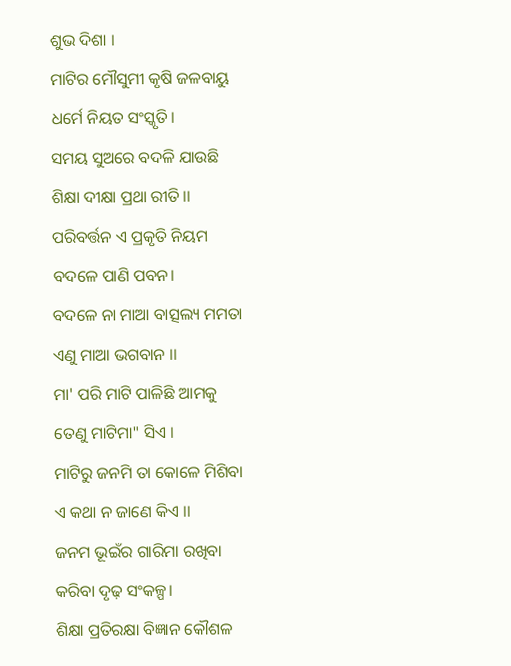ଶୁଭ ଦିଶା ।
ମାଟିର ମୌସୁମୀ କୃଷି ଜଳବାୟୁ
ଧର୍ମେ ନିୟତ ସଂସ୍କୃତି।
ସମୟ ସୁଅରେ ବଦଳି ଯାଉଛି
ଶିକ୍ଷା ଦୀକ୍ଷା ପ୍ରଥା ରୀତି।।
ପରିବର୍ତ୍ତନ ଏ ପ୍ରକୃତି ନିୟମ
ବଦଳେ ପାଣି ପବନ।
ବଦଳେ ନା ମାଆ ବାତ୍ସଲ୍ୟ ମମତା
ଏଣୁ ମାଆ ଭଗବାନ ।।
ମା' ପରି ମାଟି ପାଳିଛି ଆମକୁ
ତେଣୁ ମାଟିମା" ସିଏ ।
ମାଟିରୁ ଜନମି ତା କୋଳେ ମିଶିବା
ଏ କଥା ନ ଜାଣେ କିଏ ।।
ଜନମ ଭୂଇଁର ଗାରିମା ରଖିବା
କରିବା ଦୃଢ଼ ସଂକଳ୍ପ।
ଶିକ୍ଷା ପ୍ରତିରକ୍ଷା ବିଜ୍ଞାନ କୌଶଳ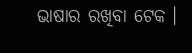ଭାଷାର ରଖିବା ଟେକ ।